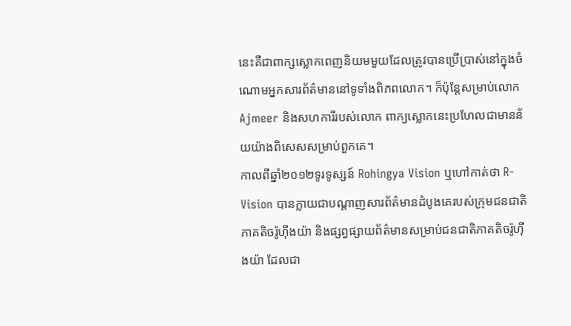នេះគឺជាពាក្សស្លោកពេញនិយមមួយដែលត្រូវបានប្រើប្រាស់នៅក្នុងចំណោមអ្នកសារព័ត៌មាននៅទូទាំងពិភពលោក។ ក៏ប៉ុន្តែសម្រាប់លោក Ajmeer និងសហការីរបស់លោក ពាក្យស្លោកនេះប្រហែលជាមានន័យយ៉ាងពិសេសសម្រាប់ពួកគេ។
កាលពីឆ្នាំ២០១២ទូរទូស្សន៍ Rohingya Vision ឬហៅកាត់ថា R-Vision បានក្លាយជាបណ្តាញសារព័ត៌មានដំបូងគេរបស់ក្រុមជនជាតិភាគតិចរ៉ូហ៊ីងយ៉ា និងផ្សព្វផ្សាយព័ត៌មានសម្រាប់ជនជាតិភាគតិចរ៉ូហ៊ីងយ៉ា ដែលជា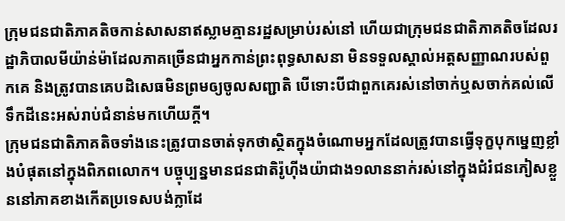ក្រុមជនជាតិភាគតិចកាន់សាសនាឥស្លាមគ្មានរដ្ឋសម្រាប់រស់នៅ ហើយជាក្រុមជនជាតិភាគតិចដែលរដ្ឋាភិបាលមីយ៉ាន់ម៉ាដែលភាគច្រើនជាអ្នកកាន់ព្រះពុទ្ធសាសនា មិនទទួលស្គាល់អត្តសញ្ញាណរបស់ពួកគេ និងត្រូវបានគេបដិសេធមិនព្រមឲ្យចូលសញ្ជាតិ បើទោះបីជាពួកគេរស់នៅចាក់ឬសចាក់គល់លើទឹកដីនេះអស់រាប់ជំនាន់មកហើយក្តី។
ក្រុមជនជាតិភាគតិចទាំងនេះត្រូវបានចាត់ទុកថាស្ថិតក្នុងចំណោមអ្នកដែលត្រូវបានធ្វើទុក្ខបុកម្នេញខ្លាំងបំផុតនៅក្នុងពិភពលោក។ បច្ចុប្បន្នមានជនជាតិរ៉ូហ៊ីងយ៉ាជាង១លាននាក់រស់នៅក្នុងជំរំជនភៀសខ្លួននៅភាគខាងកើតប្រទេសបង់ក្លាដែ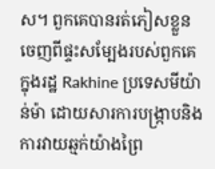ស។ ពួកគេបានរត់ភៀសខ្លួនចេញពីផ្ទះសម្បែងរបស់ពួកគេក្នុងរដ្ឋ Rakhine ប្រទេសមីយ៉ាន់ម៉ា ដោយសារការបង្ក្រាបនិងការវាយឆ្មក់យ៉ាងព្រៃ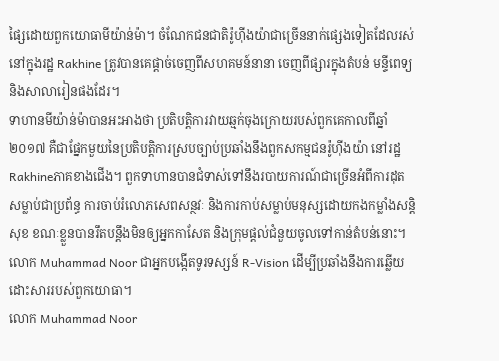ផ្សៃដោយពួកយោធាមីយ៉ាន់ម៉ា។ ចំណែកជនជាតិរ៉ូហ៊ីងយ៉ាជាច្រើននាក់ផ្សេងទៀតដែលរស់នៅក្នុងរដ្ឋ Rakhine ត្រូវបានគេផ្តាច់ចេញពីសហគមន៍នានា ចេញពីផ្សារក្នុងតំបន់ មន្ទីពេទ្យនិងសាលារៀនផងដែរ។
ទាហានមីយ៉ាន់ម៉ាបានអះអាងថា ប្រតិបត្តិការវាយឆ្មក់ចុងក្រោយរបស់ពួកគេកាលពីឆ្នាំ២០១៧ គឺជាផ្នែកមួយនៃប្រតិបត្តិការស្របច្បាប់ប្រឆាំងនឹងពួកសកម្មជនរ៉ូហ៊ីងយ៉ា នៅរដ្ឋRakhineភាគខាងជើង។ ពួកទាហានបានជំទាស់ទៅនឹងរបាយការណ៍ជាច្រើនអំពីការដុតសម្លាប់ជាប្រព័ន្ធ ការចាប់រំលោភសេពសន្ថវៈ និងការកាប់សម្លាប់មនុស្សដោយកងកម្លាំងសន្តិសុខ ខណៈខ្លួនបានរឹតបន្តឹងមិនឲ្យអ្នកកាសែត និងក្រុមផ្តល់ជំនួយចូលទៅកាន់តំបន់នោះ។
លោក Muhammad Noor ជាអ្នកបង្កើតទូរទស្សន៍ R-Vision ដើម្បីប្រឆាំងនឹងការឆ្លើយដោះសាររបស់ពួកយោធា។
លោក Muhammad Noor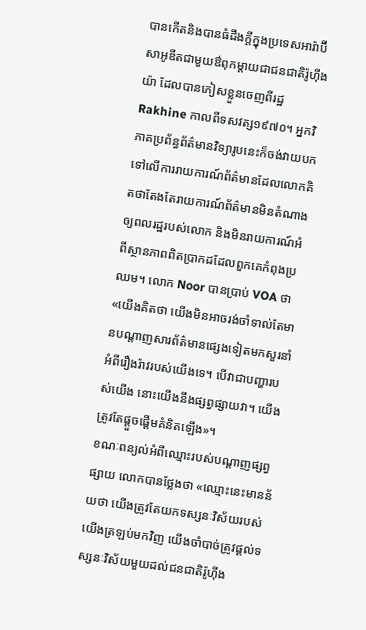បានកើតនិងបានធំដឹងក្តីក្នុងប្រទេសអារ៉ាប៊ីសាអូឌីតជាមួយឳពុកម្តាយជាជនជាតិរ៉ូហ៊ីងយ៉ា ដែលបានភៀសខ្លួនចេញពីរដ្ឋ Rakhine កាលពីទសវត្ស១៩៧០។ អ្នកវិភាគប្រព័ន្ធព័ត៌មានវិទ្យារូបនេះក៏ចង់វាយបកទៅលើការរាយការណ៍ព័ត៌មានដែលលោកគិតថាតែងតែរាយការណ៍ព័ត៌មានមិនតំណាងឲ្យពលរដ្ឋរបស់លោក និងមិនរាយការណ៍អំពីស្ថានភាពពិតប្រាកដដែលពួកគេកំពុងប្រឈម។ លោក Noor បានប្រាប់ VOA ថា «យើងគិតថា យើងមិនអាចរង់ចាំទាល់តែមានបណ្តាញសារព័ត៌មានផ្សេងទៀតមកសួរនាំអំពីរឿងរ៉ាវរបស់យើងទេ។ បើវាជាបញ្ហារបស់យើង នោះយើងនឹងផ្សព្វផ្សាយវា។ យើងត្រូវតែផ្តួចផ្តើមគំនិតឡើង»។
ខណៈពន្យល់អំពីឈ្មោះរបស់បណ្តាញផ្សព្វផ្សាយ លោកបានថ្លែងថា «ឈ្មោះនេះមានន័យថា យើងត្រូវតែយកទស្សនៈវិស័យរបស់យើងត្រឡប់មកវិញ យើងចាំបាច់ត្រូវផ្តល់ទស្សនៈវិស័យមួយដល់ជនជាតិរ៉ូហ៊ីង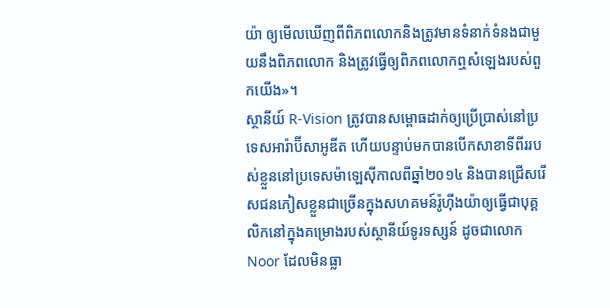យ៉ា ឲ្យមើលឃើញពីពិភពលោកនិងត្រូវមានទំនាក់ទំនងជាមួយនឹងពិភពលោក និងត្រូវធ្វើឲ្យពិភពលោកឮសំឡេងរបស់ពួកយើង»។
ស្ថានីយ៍ R-Vision ត្រូវបានសម្ពោធដាក់ឲ្យប្រើប្រាស់នៅប្រទេសអារ៉ាប៊ីសាអូឌីត ហើយបន្ទាប់មកបានបើកសាខាទីពីររបស់ខ្លួននៅប្រទេសម៉ាឡេស៊ីកាលពីឆ្នាំ២០១៤ និងបានជ្រើសរើសជនភៀសខ្លួនជាច្រើនក្នុងសហគមន៍រ៉ូហ៊ីងយ៉ាឲ្យធ្វើជាបុគ្គលិកនៅក្នុងគម្រោងរបស់ស្ថានីយ៍ទូរទស្សន៍ ដូចជាលោក Noor ដែលមិនធ្លា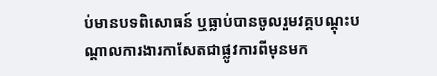ប់មានបទពិសោធន៍ ឬធ្លាប់បានចូលរួមវគ្គបណ្តុះបណ្តាលការងារកាសែតជាផ្លូវការពីមុនមក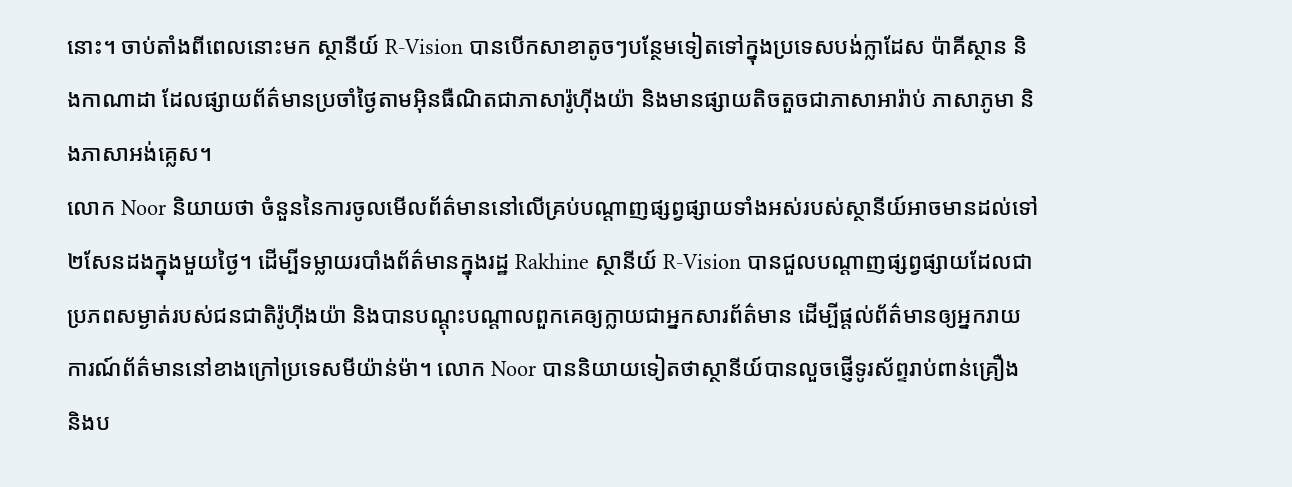នោះ។ ចាប់តាំងពីពេលនោះមក ស្ថានីយ៍ R-Vision បានបើកសាខាតូចៗបន្ថែមទៀតទៅក្នុងប្រទេសបង់ក្លាដែស ប៉ាគីស្ថាន និងកាណាដា ដែលផ្សាយព័ត៌មានប្រចាំថ្ងៃតាមអ៊ិនធឺណិតជាភាសារ៉ូហ៊ីងយ៉ា និងមានផ្សាយតិចតួចជាភាសាអារ៉ាប់ ភាសាភូមា និងភាសាអង់គ្លេស។
លោក Noor និយាយថា ចំនួននៃការចូលមើលព័ត៌មាននៅលើគ្រប់បណ្តាញផ្សព្វផ្សាយទាំងអស់របស់ស្ថានីយ៍អាចមានដល់ទៅ២សែនដងក្នុងមួយថ្ងៃ។ ដើម្បីទម្លាយរបាំងព័ត៌មានក្នុងរដ្ឋ Rakhine ស្ថានីយ៍ R-Vision បានជួលបណ្តាញផ្សព្វផ្សាយដែលជាប្រភពសម្ងាត់របស់ជនជាតិរ៉ូហ៊ីងយ៉ា និងបានបណ្តុះបណ្តាលពួកគេឲ្យក្លាយជាអ្នកសារព័ត៌មាន ដើម្បីផ្តល់ព័ត៌មានឲ្យអ្នករាយការណ៍ព័ត៌មាននៅខាងក្រៅប្រទេសមីយ៉ាន់ម៉ា។ លោក Noor បាននិយាយទៀតថាស្ថានីយ៍បានលួចផ្ញើទូរស័ព្ទរាប់ពាន់គ្រឿង និងប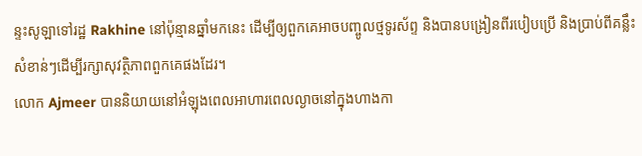ន្ទះសូឡាទៅរដ្ឋ Rakhine នៅប៉ុន្មានឆ្នាំមកនេះ ដើម្បីឲ្យពួកគេអាចបញ្ចូលថ្មទូរស័ព្ទ និងបានបង្រៀនពីរបៀបប្រើ និងប្រាប់ពីគន្លឹះសំខាន់ៗដើម្បីរក្សាសុវត្ថិភាពពួកគេផងដែរ។
លោក Ajmeer បាននិយាយនៅអំឡុងពេលអាហារពេលល្ងាចនៅក្នុងហាងកា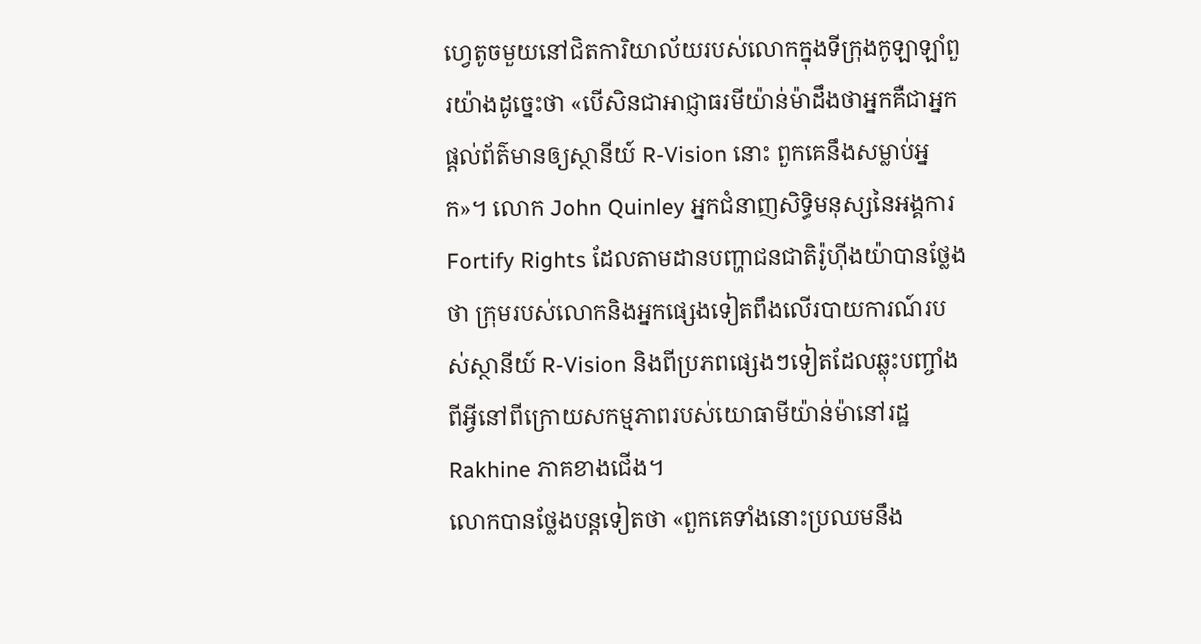ហ្វេតូចមួយនៅជិតការិយាល័យរបស់លោកក្នុងទីក្រុងកូឡាឡាំពួរយ៉ាងដូច្នេះថា «បើសិនជាអាជ្ញាធរមីយ៉ាន់ម៉ាដឹងថាអ្នកគឺជាអ្នកផ្តល់ព័ត៌មានឲ្យស្ថានីយ៍ R-Vision នោះ ពួកគេនឹងសម្លាប់អ្នក»។ លោក John Quinley អ្នកជំនាញសិទ្ធិមនុស្សនៃអង្គការ Fortify Rights ដែលតាមដានបញ្ហាជនជាតិរ៉ូហ៊ីងយ៉ាបានថ្លែងថា ក្រុមរបស់លោកនិងអ្នកផ្សេងទៀតពឹងលើរបាយការណ៍របស់ស្ថានីយ៍ R-Vision និងពីប្រភពផ្សេងៗទៀតដែលឆ្លុះបញ្ចាំងពីអ្វីនៅពីក្រោយសកម្មភាពរបស់យោធាមីយ៉ាន់ម៉ានៅរដ្ឋ Rakhine ភាគខាងជើង។
លោកបានថ្លែងបន្តទៀតថា «ពួកគេទាំងនោះប្រឈមនឹង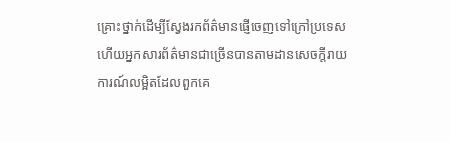គ្រោះថ្នាក់ដើម្បីស្វែងរកព័ត៌មានផ្ញើចេញទៅក្រៅប្រទេស ហើយអ្នកសារព័ត៌មានជាច្រើនបានតាមដានសេចក្តីរាយការណ៍លម្អិតដែលពួកគេ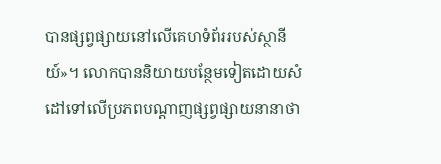បានផ្សព្វផ្សាយនៅលើគេហទំព័ររបស់ស្ថានីយ៍»។ លោកបាននិយាយបន្ថែមទៀតដោយសំដៅទៅលើប្រភពបណ្តាញផ្សព្វផ្សាយនានាថា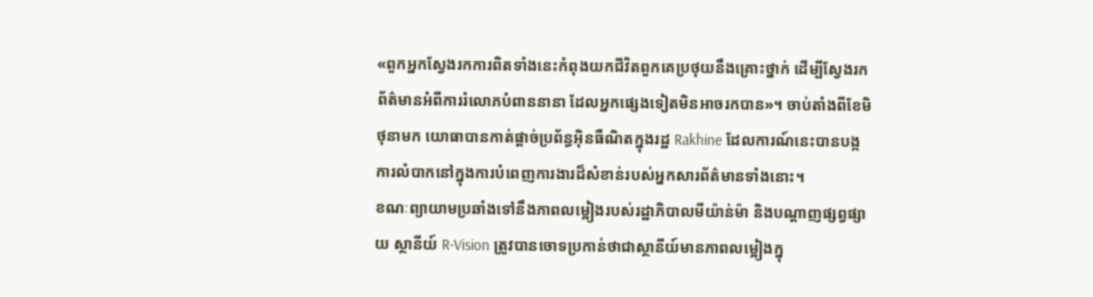«ពួកអ្នកស្វែងរកការពិតទាំងនេះកំពុងយកជីវិតពួកគេប្រថុយនឹងគ្រោះថ្នាក់ ដើម្បីស្វែងរកព័ត៌មានអំពីការរំលោភបំពាននានា ដែលអ្នកផ្សេងទៀតមិនអាចរកបាន»។ ចាប់តាំងពីខែមិថុនាមក យោធាបានកាត់ផ្តាច់ប្រព័ន្ធអ៊ិនធឺណិតក្នុងរដ្ឋ Rakhine ដែលការណ៍នេះបានបង្កការលំបាកនៅក្នុងការបំពេញការងារដ៏សំខាន់របស់អ្នកសារព័ត៌មានទាំងនោះ។
ខណៈព្យាយាមប្រឆាំងទៅនឹងភាពលម្អៀងរបស់រដ្ឋាភិបាលមីយ៉ាន់ម៉ា និងបណ្តាញផ្សព្វផ្សាយ ស្ថានីយ៍ R-Vision ត្រូវបានចោទប្រកាន់ថាជាស្ថានីយ៍មានភាពលម្អៀងក្នុ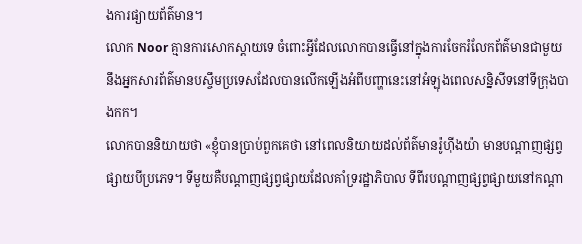ងការផ្យាយព័ត៌មាន។
លោក Noor គ្មានការសោកស្តាយទេ ចំពោះអ្វីដែលលោកបានធ្វើនៅក្នុងការចែករំលែកព័ត៌មានជាមួយនឹងអ្នកសារព័ត៌មានបស្ចឹមប្រទេសដែលបានលើកឡើងអំពីបញ្ហានេះនៅអំឡុងពេលសន្និសីទនៅទីក្រុងបាងកក។
លោកបាននិយាយថា «ខ្ញុំបានប្រាប់ពួកគេថា នៅពេលនិយាយដល់ព័ត៌មានរ៉ូហ៊ីងយ៉ា មានបណ្តាញផ្សព្វផ្សាយបីប្រភេទ។ ទីមួយគឺបណ្តាញផ្សព្វផ្សាយដែលគាំទ្ររដ្ឋាភិបាល ទីពីរបណ្តាញផ្សព្វផ្សាយនៅកណ្តា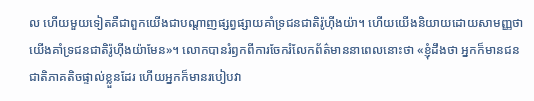ល ហើយមួយទៀតគឺជាពួកយើងជាបណ្តាញផ្សព្វផ្សាយគាំទ្រជនជាតិរ៉ូហ៊ីងយ៉ា។ ហើយយើងនិយាយដោយសាមញ្ញថាយើងគាំទ្រជនជាតិរ៉ូហ៊ីងយ៉ាមែន»។ លោកបានរំឭកពីការចែករំលែកព័ត៌មាននាពេលនោះថា «ខ្ញុំដឹងថា អ្នកក៏មានជនជាតិភាគតិចផ្ទាល់ខ្លួនដែរ ហើយអ្នកក៏មានរបៀបវា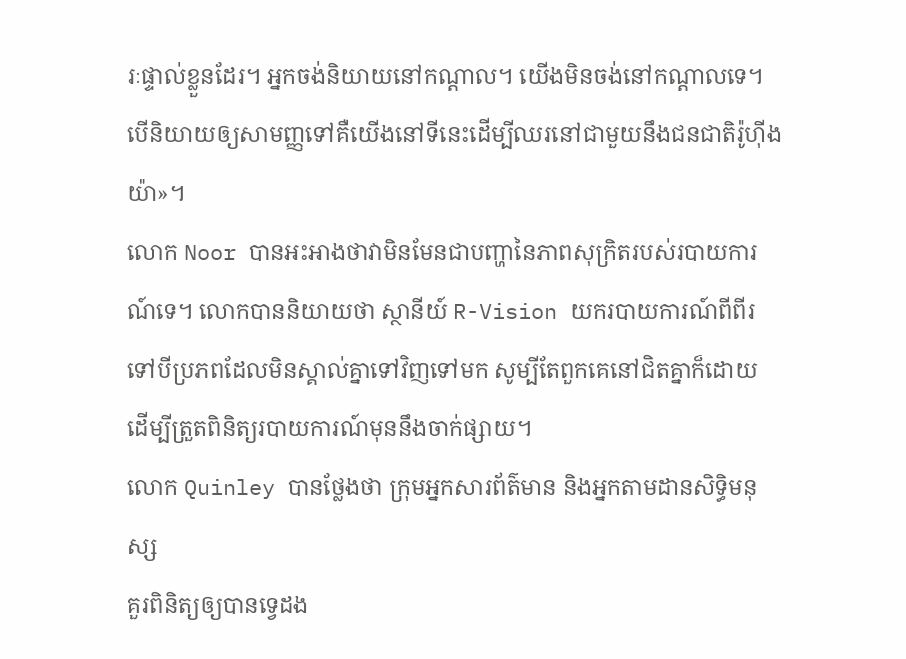រៈផ្ទាល់ខ្លួនដែរ។ អ្នកចង់និយាយនៅកណ្តាល។ យើងមិនចង់នៅកណ្តាលទេ។ បើនិយាយឲ្យសាមញ្ញទៅគឺយើងនៅទីនេះដើម្បីឈរនៅជាមួយនឹងជនជាតិរ៉ូហ៊ីងយ៉ា»។
លោក Noor បានអះអាងថាវាមិនមែនជាបញ្ហានៃភាពសុក្រិតរបស់របាយការណ៍ទេ។ លោកបាននិយាយថា ស្ថានីយ៍ R-Vision យករបាយការណ៍ពីពីរទៅបីប្រភពដែលមិនស្គាល់គ្នាទៅវិញទៅមក សូម្បីតែពួកគេនៅជិតគ្នាក៏ដោយ ដើម្បីត្រួតពិនិត្យរបាយការណ៍មុននឹងចាក់ផ្សាយ។
លោក Quinley បានថ្លែងថា ក្រុមអ្នកសារព័ត៌មាន និងអ្នកតាមដានសិទ្ធិមនុស្ស
គួរពិនិត្យឲ្យបានទ្វេដង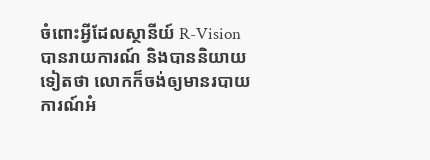ចំពោះអ្វីដែលស្ថានីយ៍ R-Vision បានរាយការណ៍ និងបាននិយាយទៀតថា លោកក៏ចង់ឲ្យមានរបាយការណ៍អំ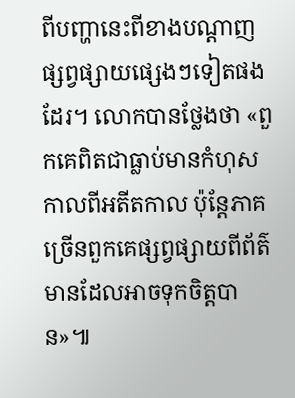ពីបញ្ហានេះពីខាងបណ្តាញផ្សព្វផ្សាយផ្សេងៗទៀតផងដែរ។ លោកបានថ្លែងថា «ពួកគេពិតជាធ្លាប់មានកំហុសកាលពីអតីតកាល ប៉ុន្តែភាគច្រើនពួកគេផ្សព្វផ្សាយពីព័ត៌មានដែលអាចទុកចិត្តបាន»៕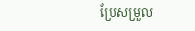ប្រែសម្រួល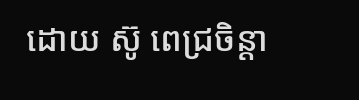ដោយ ស៊ូ ពេជ្រចិន្តា